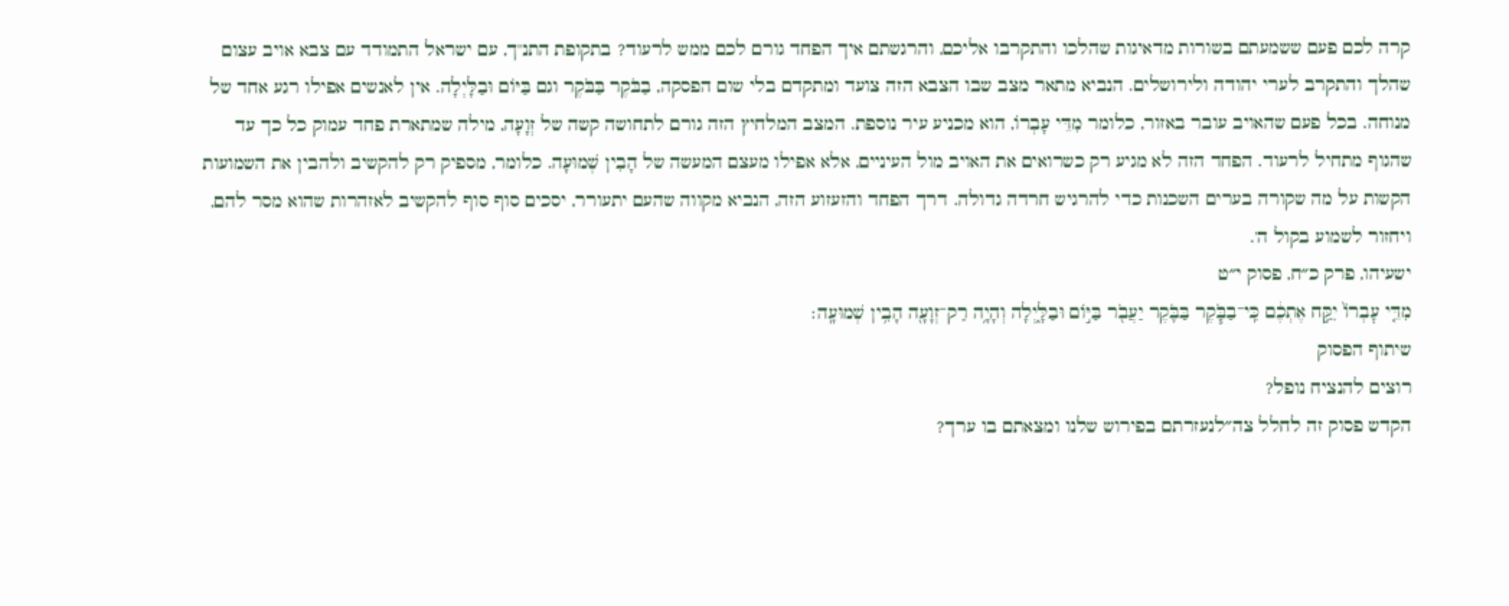קרה לכם פעם ששמעתם בשורות מדאיגות שהלכו והתקרבו אליכם, והרגשתם איך הפחד גורם לכם ממש לרעוד? בתקופת התנ"ך, עם ישראל התמודד עם צבא אויב עצום שהלך והתקרב לערי יהודה ולירושלים. הנביא מתאר מצב שבו הצבא הזה צועד ומתקדם בלי שום הפסקה, בַבֹּקֶר בַּבֹּקֶר וגם בַּיּוֹם וּבַלָּיְלָה. אין לאנשים אפילו רגע אחד של מנוחה. בכל פעם שהאויב עובר באזור, כלומר מִדֵּי עָבְרוֹ, הוא מכניע עיר נוספת. המצב המלחיץ הזה גורם לתחושה קשה של זְוָעָה, מילה שמתארת פחד עמוק כל כך עד שהגוף מתחיל לרעוד. הפחד הזה לא מגיע רק כשרואים את האויב מול העיניים, אלא אפילו מעצם המעשה של הָבִין שְׁמוּעָה. כלומר, מספיק רק להקשיב ולהבין את השמועות הקשות על מה שקורה בערים השכנות כדי להרגיש חרדה גדולה. דרך הפחד והזעזוע הזה, הנביא מקווה שהעם יתעורר, יסכים סוף סוף להקשיב לאזהרות שהוא מסר להם, ויחזור לשמוע בקול ה'.
ישעיהו, פרק כ״ח, פסוק י״ט
מִדֵּ֤י עׇבְרוֹ֙ יִקַּ֣ח אֶתְכֶ֔ם כִּֽי־בַבֹּ֧קֶר בַּבֹּ֛קֶר יַעֲבֹ֖ר בַּיּ֣וֹם וּבַלָּ֑יְלָה וְהָיָ֥ה רַק־זְוָעָ֖ה הָבִ֥ין שְׁמוּעָֽה׃
שיתוף הפסוק
רוצים להנציח נופל?
הקדש פסוק זה לחלל צה״לנעזרתם בפירוש שלנו ומצאתם בו ערך?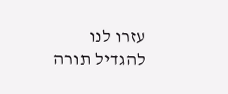עזרו לנו להגדיל תורה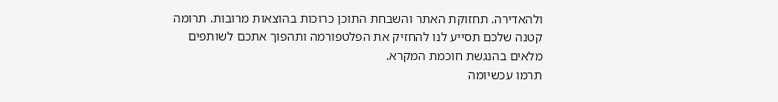ולהאדירה. תחזוקת האתר והשבחת התוכן כרוכות בהוצאות מרובות. תרומה קטנה שלכם תסייע לנו להחזיק את הפלטפורמה ותהפוך אתכם לשותפים מלאים בהנגשת חוכמת המקרא.
תרמו עכשיומה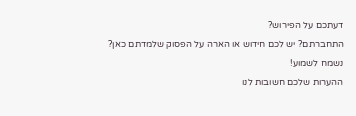דעתכם על הפירוש?
התחברתם? יש לכם חידוש או הארה על הפסוק שלמדתם כאן? נשמח לשמוע!
ההערות שלכם חשובות לנו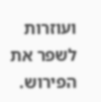ועוזרות לשפר את הפירוש.